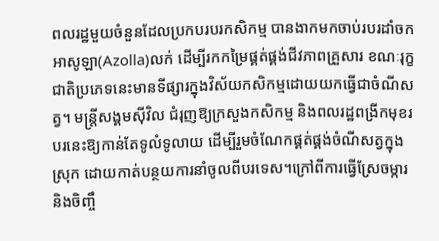ពលរដ្ឋមួយចំនួនដែលប្រកបរបរកសិកម្ម បានងាកមកចាប់របរដាំចកអាសូឡា(Azolla)លក់ ដើម្បីរកកម្រៃផ្គត់ផ្គង់ជីវភាពគ្រួសារ ខណៈរុក្ខជាតិប្រភេទនេះមានទីផ្សារក្នុងវិស័យកសិកម្មដោយយកធ្វើជាចំណីសត្វ។ មន្ត្រីសង្គមស៊ីវិល ជំរុញឱ្យក្រសួងកសិកម្ម និងពលរដ្ឋពង្រីកមុខរបរនេះឱ្យកាន់តែទូលំទូលាយ ដើម្បីរួមចំណែកផ្គត់ផ្គង់ចំណីសត្វក្នុងស្រុក ដោយកាត់បន្ថយការនាំចូលពីបរទេស។ក្រៅពីការធ្វើស្រែចម្ការ និងចិញ្ចឹ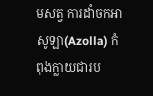មសត្វ ការដាំចកអាសូឡា(Azolla) កំពុងក្លាយជារប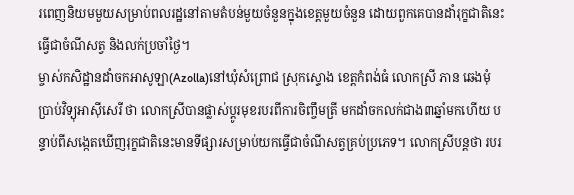រពេញនិយមមួយសម្រាប់ពលរដ្ឋនៅតាមតំបន់មួយចំនួនក្នុងខេត្តមួយចំនួន ដោយពួកគេបានដាំរុក្ខជាតិនេះ ធ្វើជាចំណីសត្វ និងលក់ប្រចាំថ្ងៃ។
ម្ចាស់កសិដ្ឋានដាំចកអាសូឡា(Azolla)នៅឃុំសំព្រោជ ស្រុកស្ទោង ខេត្តកំពង់ធំ លោកស្រី ភាន ឆេងមុំ ប្រាប់វិទ្យុអាស៊ីសេរី ថា លោកស្រីបានផ្លាស់ប្ដូរមុខរបរពីការចិញ្ចឹមត្រី មកដាំចកលក់ជាង៣ឆ្នាំមកហើយ បន្ទាប់ពីសង្កេតឃើញរុក្ខជាតិនេះមានទីផ្សារសម្រាប់យកធ្វើជាចំណីសត្វគ្រប់ប្រភេទ។ លោកស្រីបន្តថា របរ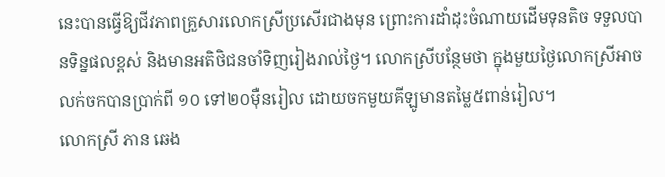នេះបានធ្វើឱ្យជីវភាពគ្រួសារលោកស្រីប្រសើរជាងមុន ព្រោះការដាំដុះចំណាយដើមទុនតិច ទទួលបានទិន្នផលខ្ពស់ និងមានអតិថិជនចាំទិញរៀងរាល់ថ្ងៃ។ លោកស្រីបន្ថែមថា ក្នុងមួយថ្ងៃលោកស្រីអាចលក់ចកបានប្រាក់ពី ១០ ទៅ២០ម៉ឺនរៀល ដោយចកមួយគីឡូមានតម្លៃ៥ពាន់រៀល។
លោកស្រី ភាន ឆេង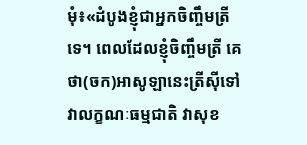មុំ៖«ដំបូងខ្ញុំជាអ្នកចិញ្ចឹមត្រីទេ។ ពេលដែលខ្ញុំចិញ្ចឹមត្រី គេថា(ចក)អាសូឡានេះត្រីស៊ីទៅវាលក្ខណៈធម្មជាតិ វាសុខ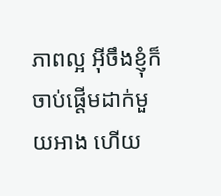ភាពល្អ អ៊ីចឹងខ្ញុំក៏ចាប់ផ្ដើមដាក់មួយអាង ហើយ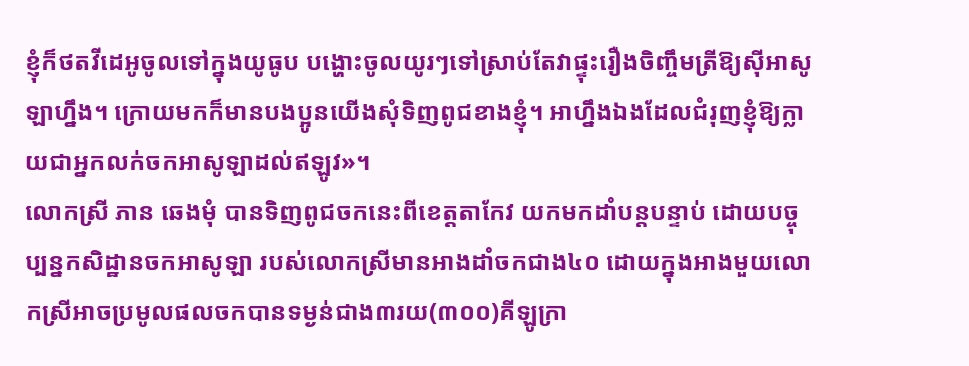ខ្ញុំក៏ថតវីដេអូចូលទៅក្នុងយូធូប បង្ហោះចូលយូរៗទៅស្រាប់តែវាផ្ទុះរឿងចិញ្ចឹមត្រីឱ្យស៊ីអាសូឡាហ្នឹង។ ក្រោយមកក៏មានបងប្អូនយើងសុំទិញពូជខាងខ្ញុំ។ អាហ្នឹងឯងដែលជំរុញខ្ញុំឱ្យក្លាយជាអ្នកលក់ចកអាសូឡាដល់ឥឡូវ»។
លោកស្រី ភាន ឆេងមុំ បានទិញពូជចកនេះពីខេត្តតាកែវ យកមកដាំបន្តបន្ទាប់ ដោយបច្ចុប្បន្នកសិដ្ឋានចកអាសូឡា របស់លោកស្រីមានអាងដាំចកជាង៤០ ដោយក្នុងអាងមួយលោកស្រីអាចប្រមូលផលចកបានទម្ងន់ជាង៣រយ(៣០០)គីឡូក្រា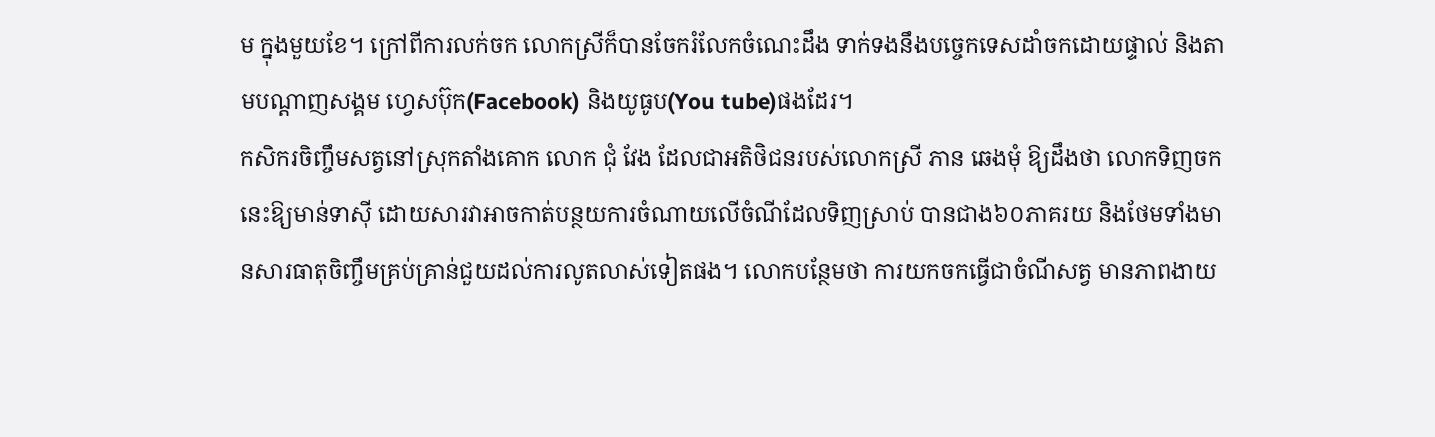ម ក្នុងមួយខែ។ ក្រៅពីការលក់ចក លោកស្រីក៏បានចែករំលែកចំណេះដឹង ទាក់ទងនឹងបច្ចេកទេសដាំចកដោយផ្ទាល់ និងតាមបណ្ដាញសង្គម ហ្វេសប៊ុក(Facebook) និងយូធូប(You tube)ផងដែរ។
កសិករចិញ្ចឹមសត្វនៅស្រុកតាំងគោក លោក ជុំ វែង ដែលជាអតិថិជនរបស់លោកស្រី ភាន ឆេងមុំ ឱ្យដឹងថា លោកទិញចកនេះឱ្យមាន់ទាស៊ី ដោយសារវាអាចកាត់បន្ថយការចំណាយលើចំណីដែលទិញស្រាប់ បានជាង៦០ភាគរយ និងថែមទាំងមានសារធាតុចិញ្ចឹមគ្រប់គ្រាន់ជួយដល់ការលូតលាស់ទៀតផង។ លោកបន្ថែមថា ការយកចកធ្វើជាចំណីសត្វ មានភាពងាយ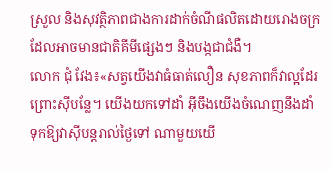ស្រួល និងសុវត្ថិភាពជាងការដាក់ចំណីផលិតដោយរោងចក្រ ដែលអាចមានជាតិគីមីផ្សេងៗ និងបង្កជាជំងឺ។
លោក ជុំ វែង៖«សត្វយើងវាធំធាត់លឿន សុខភាពក៏វាល្អដែរ ព្រោះស៊ីបន្លែ។ យើងយកទៅដាំ អ៊ីចឹងយើងចំណេញនឹងដាំ ទុកឱ្យវាស៊ីបន្តរាល់ថ្ងៃទៅ ណាមួយយើ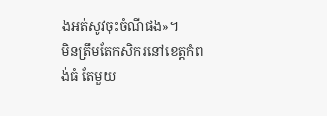ងអត់សូវចុះចំណីផង»។
មិនត្រឹមតែកសិករនៅខេត្តកំពង់ធំ តែមួយ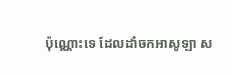ប៉ុណ្ណោះទេ ដែលដាំចកអាសូឡា ស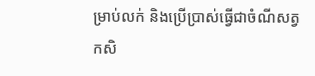ម្រាប់លក់ និងប្រើប្រាស់ធ្វើជាចំណីសត្វ កសិ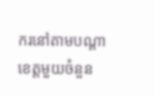ករនៅតាមបណ្ដាខេត្តមួយចំនួន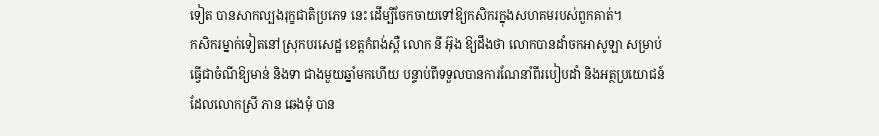ទៀត បានសាកល្បងរុក្ខជាតិប្រភេទ នេះ ដើម្បីចែកចាយទៅឱ្យកសិករក្នុងសហគមរបស់ពួកគាត់។
កសិករម្នាក់ទៀតនៅស្រុកបរសេដ្ឋ ខេត្តកំពង់ស្ពឺ លោក នី អ៊ុង ឱ្យដឹងថា លោកបានដាំចកអាសូឡា សម្រាប់ធ្វើជាចំណីឱ្យមាន់ និងទា ជាងមួយឆ្នាំមកហើយ បន្ទាប់ពីទទួលបានការណែនាំពីរបៀបដាំ និងអត្ថប្រយោជន៍ ដែលលោកស្រី ភាន ឆេងមុំ បាន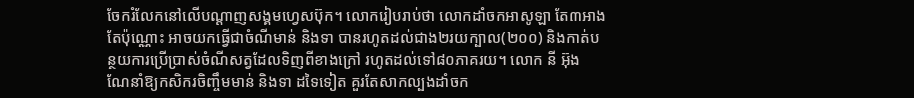ចែករំលែកនៅលើបណ្ដាញសង្គមហ្វេសប៊ុក។ លោករៀបរាប់ថា លោកដាំចកអាសូឡា តែ៣អាងតែប៉ុណ្ណោះ អាចយកធ្វើជាចំណីមាន់ និងទា បានរហូតដល់ជាង២រយក្បាល(២០០) និងកាត់បន្ថយការប្រើប្រាស់ចំណីសត្វដែលទិញពីខាងក្រៅ រហូតដល់ទៅ៨០ភាគរយ។ លោក នី អ៊ុង ណែនាំឱ្យកសិករចិញ្ចឹមមាន់ និងទា ដទៃទៀត គួរតែសាកល្បងដាំចក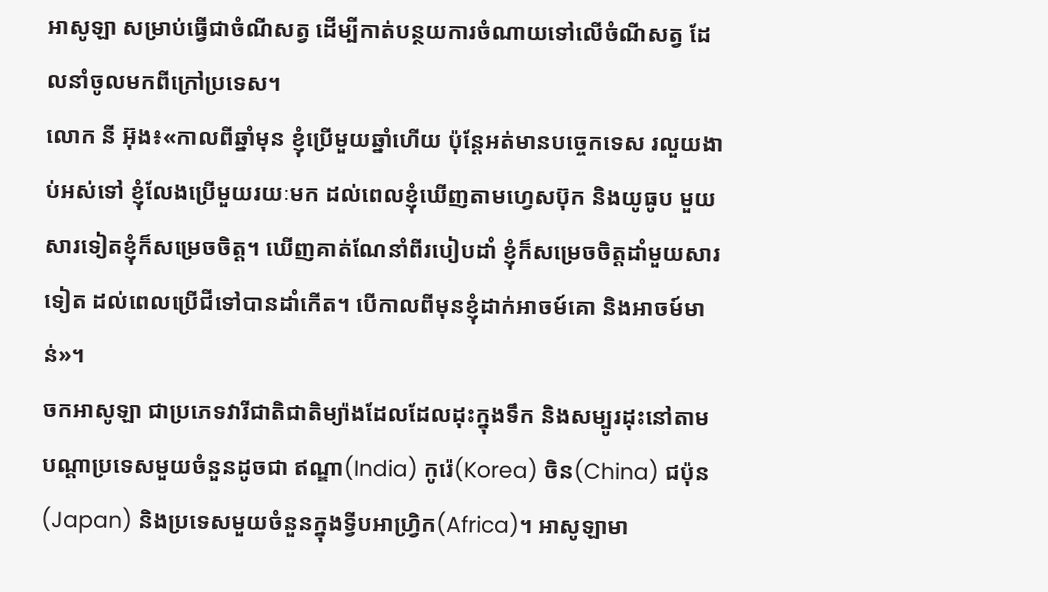អាសូឡា សម្រាប់ធ្វើជាចំណីសត្វ ដើម្បីកាត់បន្ថយការចំណាយទៅលើចំណីសត្វ ដែលនាំចូលមកពីក្រៅប្រទេស។
លោក នី អ៊ុង៖«កាលពីឆ្នាំមុន ខ្ញុំប្រើមួយឆ្នាំហើយ ប៉ុន្តែអត់មានបច្ចេកទេស រលួយងាប់អស់ទៅ ខ្ញុំលែងប្រើមួយរយៈមក ដល់ពេលខ្ញុំឃើញតាមហ្វេសប៊ុក និងយូធូប មួយសារទៀតខ្ញុំក៏សម្រេចចិត្ត។ ឃើញគាត់ណែនាំពីរបៀបដាំ ខ្ញុំក៏សម្រេចចិត្តដាំមួយសារទៀត ដល់ពេលប្រើជីទៅបានដាំកើត។ បើកាលពីមុនខ្ញុំដាក់អាចម៍គោ និងអាចម៍មាន់»។
ចកអាសូឡា ជាប្រភេទវារីជាតិជាតិម្យ៉ាងដែលដែលដុះក្នុងទឹក និងសម្បូរដុះនៅតាមបណ្ដាប្រទេសមួយចំនួនដូចជា ឥណ្ឌា(India) កូរ៉េ(Korea) ចិន(China) ជប៉ុន(Japan) និងប្រទេសមួយចំនួនក្នុងទ្វីបអាហ្រ្វិក(Africa)។ អាសូឡាមា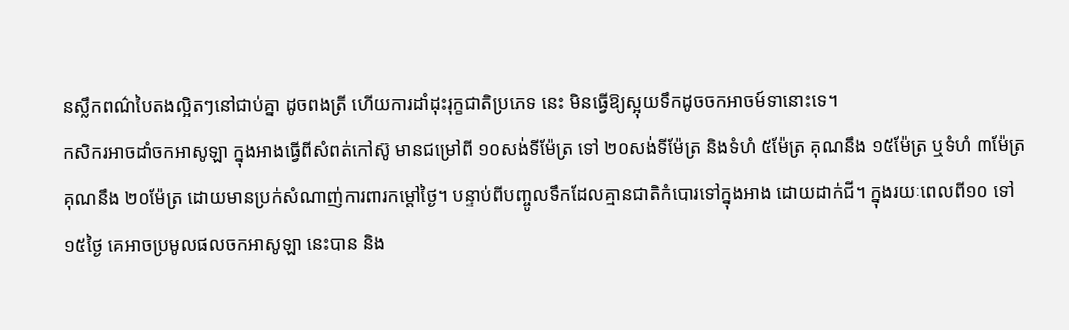នស្លឹកពណ៌បៃតងល្អិតៗនៅជាប់គ្នា ដូចពងត្រី ហើយការដាំដុះរុក្ខជាតិប្រភេទ នេះ មិនធ្វើឱ្យស្អុយទឹកដូចចកអាចម៍ទានោះទេ។
កសិករអាចដាំចកអាសូឡា ក្នុងអាងធ្វើពីសំពត់កៅស៊ូ មានជម្រៅពី ១០សង់ទីម៉ែត្រ ទៅ ២០សង់ទីម៉ែត្រ និងទំហំ ៥ម៉ែត្រ គុណនឹង ១៥ម៉ែត្រ ឬទំហំ ៣ម៉ែត្រ គុណនឹង ២០ម៉ែត្រ ដោយមានប្រក់សំណាញ់ការពារកម្ដៅថ្ងៃ។ បន្ទាប់ពីបញ្ចូលទឹកដែលគ្មានជាតិកំបោរទៅក្នុងអាង ដោយដាក់ជី។ ក្នុងរយៈពេលពី១០ ទៅ១៥ថ្ងៃ គេអាចប្រមូលផលចកអាសូឡា នេះបាន និង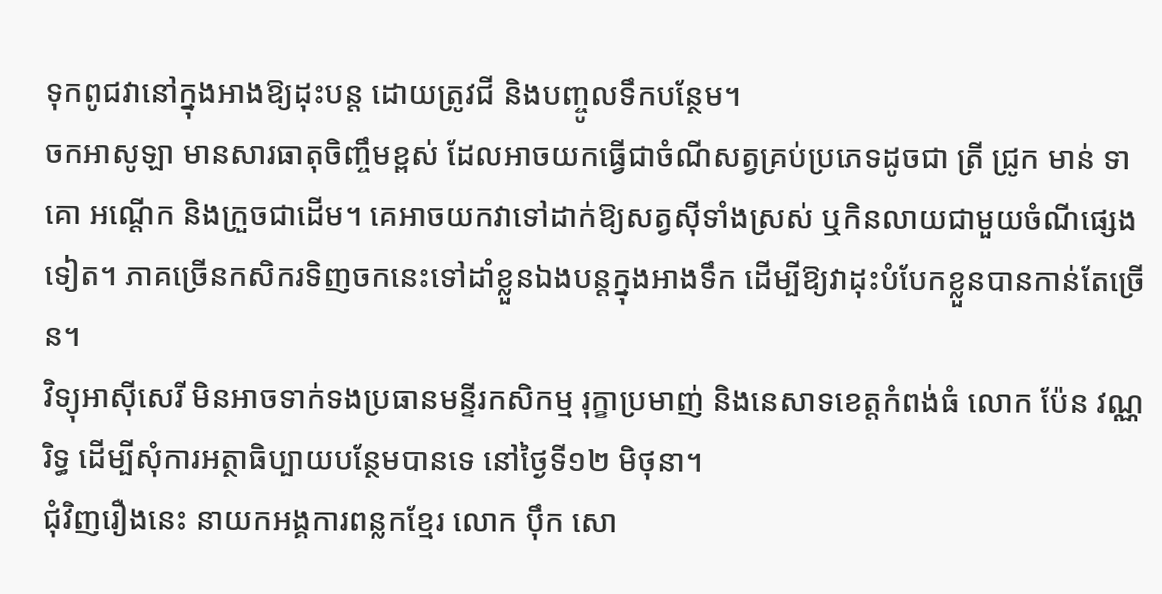ទុកពូជវានៅក្នុងអាងឱ្យដុះបន្ត ដោយត្រូវជី និងបញ្ចូលទឹកបន្ថែម។
ចកអាសូឡា មានសារធាតុចិញ្ចឹមខ្ពស់ ដែលអាចយកធ្វើជាចំណីសត្វគ្រប់ប្រភេទដូចជា ត្រី ជ្រូក មាន់ ទា គោ អណ្ដើក និងក្រួចជាដើម។ គេអាចយកវាទៅដាក់ឱ្យសត្វស៊ីទាំងស្រស់ ឬកិនលាយជាមួយចំណីផ្សេងទៀត។ ភាគច្រើនកសិករទិញចកនេះទៅដាំខ្លួនឯងបន្តក្នុងអាងទឹក ដើម្បីឱ្យវាដុះបំបែកខ្លួនបានកាន់តែច្រើន។
វិទ្យុអាស៊ីសេរី មិនអាចទាក់ទងប្រធានមន្ទីរកសិកម្ម រុក្ខាប្រមាញ់ និងនេសាទខេត្តកំពង់ធំ លោក ប៉ែន វណ្ណរិទ្ធ ដើម្បីសុំការអត្ថាធិប្បាយបន្ថែមបានទេ នៅថ្ងៃទី១២ មិថុនា។
ជុំវិញរឿងនេះ នាយកអង្គការពន្លកខ្មែរ លោក ប៉ឹក សោ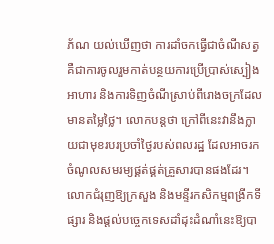ភ័ណ យល់ឃើញថា ការដាំចកធ្វើជាចំណីសត្វ គឺជាការចូលរួមកាត់បន្ថយការប្រើប្រាស់ស្បៀងអាហារ និងការទិញចំណីស្រាប់ពីរោងចក្រដែលមានតម្លៃថ្លៃ។ លោកបន្តថា ក្រៅពីនេះវានឹងក្លាយជាមុខរបរប្រចាំថ្ងៃរបស់ពលរដ្ឋ ដែលអាចរកចំណូលសមរម្យផ្គត់ផ្គត់គ្រួសារបានផងដែរ។ លោកជំរុញឱ្យក្រសួង និងមន្ទីរកសិកម្មពង្រីកទីផ្សារ និងផ្ដល់បច្ចេកទេសដាំដុះដំណាំនេះឱ្យបា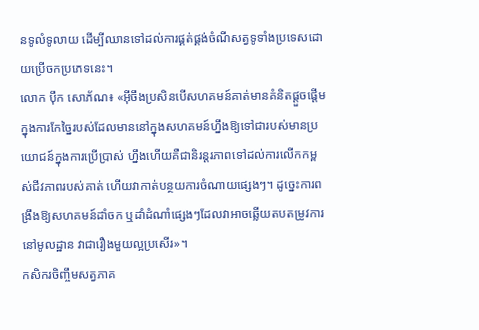នទូលំទូលាយ ដើម្បីឈានទៅដល់ការផ្គត់ផ្គង់ចំណីសត្វទូទាំងប្រទេសដោយប្រើចកប្រភេទនេះ។
លោក ប៉ឹក សោភ័ណ៖ «អ៊ីចឹងប្រសិនបើសហគមន៍គាត់មានគំនិតផ្ដួចផ្ដើមក្នុងការកែច្នៃរបស់ដែលមាននៅក្នុងសហគមន៍ហ្នឹងឱ្យទៅជារបស់មានប្រយោជន៍ក្នុងការប្រើប្រាស់ ហ្នឹងហើយគឺជានិរន្តរភាពទៅដល់ការលើកកម្ពស់ជីវភាពរបស់គាត់ ហើយវាកាត់បន្ថយការចំណាយផ្សេងៗ។ ដូច្នេះការពង្រឹងឱ្យសហគមន៍ដាំចក ឬដាំដំណាំផ្សេងៗដែលវាអាចឆ្លើយតបតម្រូវការនៅមូលដ្ឋាន វាជារឿងមួយល្អប្រសើរ»។
កសិករចិញ្ចឹមសត្វភាគ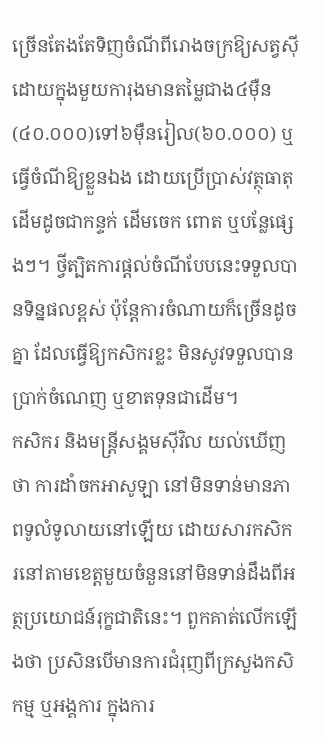ច្រើនតែងតែទិញចំណីពីរោងចក្រឱ្យសត្វស៊ី ដោយក្នុងមួយការុងមានតម្លៃជាង៤ម៉ឺន (៤០.០០០)ទៅ៦ម៉ឺនរៀល(៦០.០០០) ឬធ្វើចំណីឱ្យខ្លួនឯង ដោយប្រើប្រាស់វត្ថុធាតុដើមដូចជាកន្ទក់ ដើមចេក ពោត ឬបន្លែផ្សេងៗ។ ថ្វីត្បិតការផ្ដល់ចំណីបែបនេះទទួលបានទិន្នផលខ្ពស់ ប៉ុន្តែការចំណាយក៏ច្រើនដូចគ្នា ដែលធ្វើឱ្យកសិករខ្លះ មិនសូវទទួលបានប្រាក់ចំណេញ ឬខាតទុនជាដើម។
កសិករ និងមន្ត្រីសង្គមស៊ីវិល យល់ឃើញថា ការដាំចកអាសូឡា នៅមិនទាន់មានភាពទូលំទូលាយនៅឡើយ ដោយសារកសិករនៅតាមខេត្តមួយចំនួននៅមិនទាន់ដឹងពីអត្ថប្រយោជន៍រុក្ខជាតិនេះ។ ពួកគាត់លើកឡើងថា ប្រសិនបើមានការជំរុញពីក្រសួងកសិកម្ម ឬអង្គការ ក្នុងការ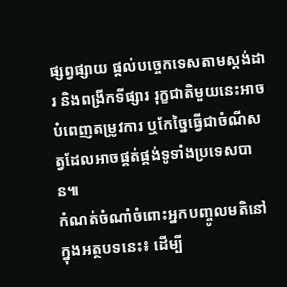ផ្សព្វផ្សាយ ផ្ដល់បច្ចេកទេសតាមស្តង់ដារ និងពង្រីកទីផ្សារ រុក្ខជាតិមួយនេះអាចបំពេញតម្រូវការ ឬកែច្នៃធ្វើជាចំណីសត្វដែលអាចផ្គត់ផ្គង់ទូទាំងប្រទេសបាន៕
កំណត់ចំណាំចំពោះអ្នកបញ្ចូលមតិនៅក្នុងអត្ថបទនេះ៖ ដើម្បី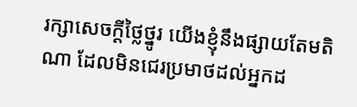រក្សាសេចក្ដីថ្លៃថ្នូរ យើងខ្ញុំនឹងផ្សាយតែមតិណា ដែលមិនជេរប្រមាថដល់អ្នកដ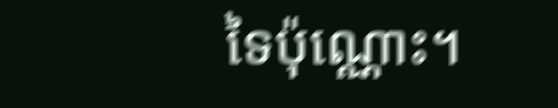ទៃប៉ុណ្ណោះ។